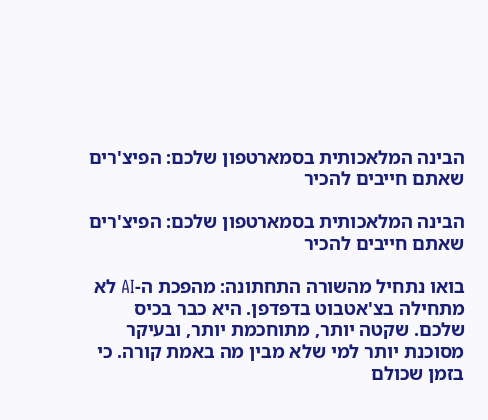הבינה המלאכותית בסמארטפון שלכם: הפיצ'רים שאתם חייבים להכיר

הבינה המלאכותית בסמארטפון שלכם: הפיצ'רים שאתם חייבים להכיר

בואו נתחיל מהשורה התחתונה: מהפכת ה-AI לא מתחילה בצ'אטבוט בדפדפן. היא כבר בכיס שלכם. שקטה יותר, מתוחכמת יותר, ובעיקר מסוכנת יותר למי שלא מבין מה באמת קורה. כי בזמן שכולם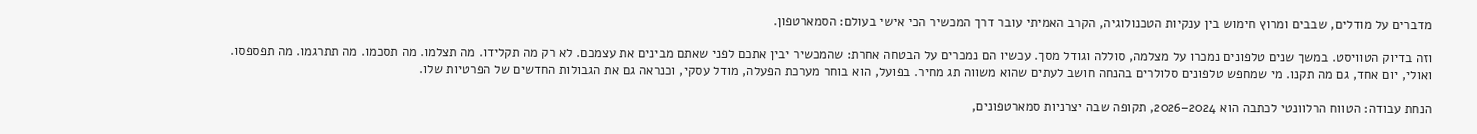מדברים על מודלים, שבבים ומרוץ חימוש בין ענקיות הטכנולוגיה, הקרב האמיתי עובר דרך המכשיר הכי אישי בעולם: הסמארטפון.

וזה בדיוק הטוויסט. במשך שנים טלפונים נמכרו על מצלמה, סוללה וגודל מסך. עכשיו הם נמכרים על הבטחה אחרת: שהמכשיר יבין אתכם לפני שאתם מבינים את עצמכם. לא רק מה תקלידו. מה תצלמו. מה תסכמו. מה תתרגמו. מה תפספסו. ואולי, יום אחד, גם מה תקנו. מי שמחפש טלפונים סלולרים בהנחה חושב לעתים שהוא משווה תג מחיר. בפועל, הוא בוחר מערכת הפעלה, מודל עסקי, וכנראה גם את הגבולות החדשים של הפרטיות שלו.

הנחת עבודה: הטווח הרלוונטי לכתבה הוא 2024–2026, תקופה שבה יצרניות סמארטפונים,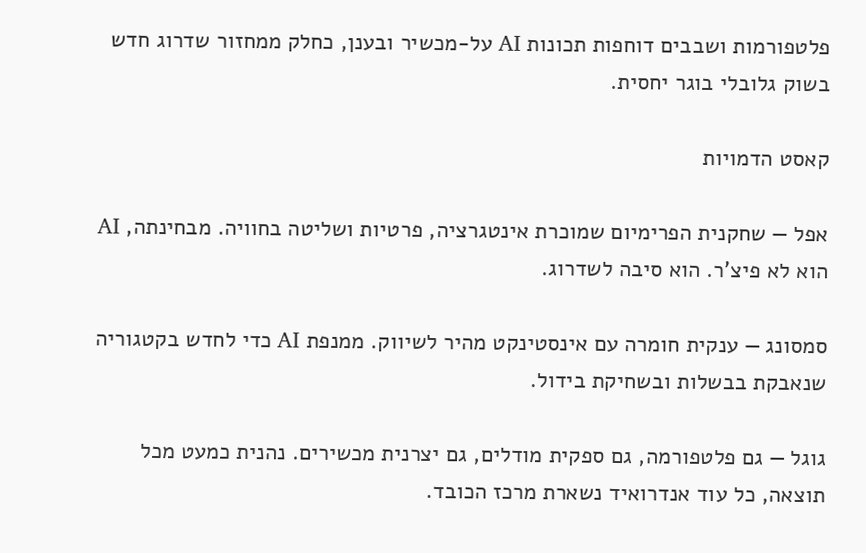פלטפורמות ושבבים דוחפות תכונות AI על-מכשיר ובענן, כחלק ממחזור שדרוג חדש בשוק גלובלי בוגר יחסית.

קאסט הדמויות

אפל — שחקנית הפרימיום שמוכרת אינטגרציה, פרטיות ושליטה בחוויה. מבחינתה, AI הוא לא פיצ'ר. הוא סיבה לשדרוג.

סמסונג — ענקית חומרה עם אינסטינקט מהיר לשיווק. ממנפת AI כדי לחדש בקטגוריה שנאבקת בבשלות ובשחיקת בידול.

גוגל — גם פלטפורמה, גם ספקית מודלים, גם יצרנית מכשירים. נהנית כמעט מכל תוצאה, כל עוד אנדרואיד נשארת מרכז הכובד.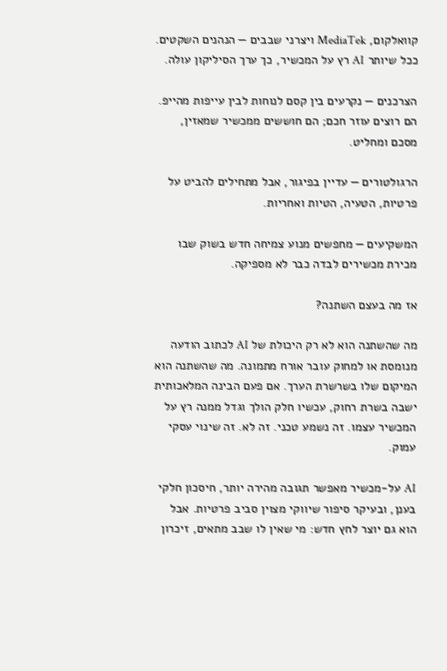קוואלקום, MediaTek ויצרני שבבים — הנהנים השקטים. ככל שיותר AI רץ על המכשיר, כך ערך הסיליקון עולה.

הצרכנים — נקרעים בין קסם לנוחות לבין עייפות מהייפ. הם רוצים עוזר חכם; הם חוששים ממכשיר שמאזין, מסכם ומחליט.

הרגולטורים — עדיין בפיגור, אבל מתחילים להביט על פרטיות, הטעיה, הטיות ואחריות.

המשקיעים — מחפשים מנוע צמיחה חדש בשוק שבו מכירת מכשירים לבדה כבר לא מספיקה.

אז מה בעצם השתנה?

מה שהשתנה הוא לא רק היכולת של AI לכתוב הודעה מנומסת או למחוק עובר אורח מתמונה. מה שהשתנה הוא המיקום שלו בשרשרת הערך. אם פעם הבינה המלאכותית ישבה בשרת רחוק, עכשיו חלק הולך וגדל ממנה רץ על המכשיר עצמו. זה נשמע טכני. זה לא. זה שינוי עסקי עמוק.

AI על-מכשיר מאפשר תגובה מהירה יותר, חיסכון חלקי בענן, ובעיקר סיפור שיווקי מצוין סביב פרטיות. אבל הוא גם יוצר לחץ חדש: מי שאין לו שבב מתאים, זיכרון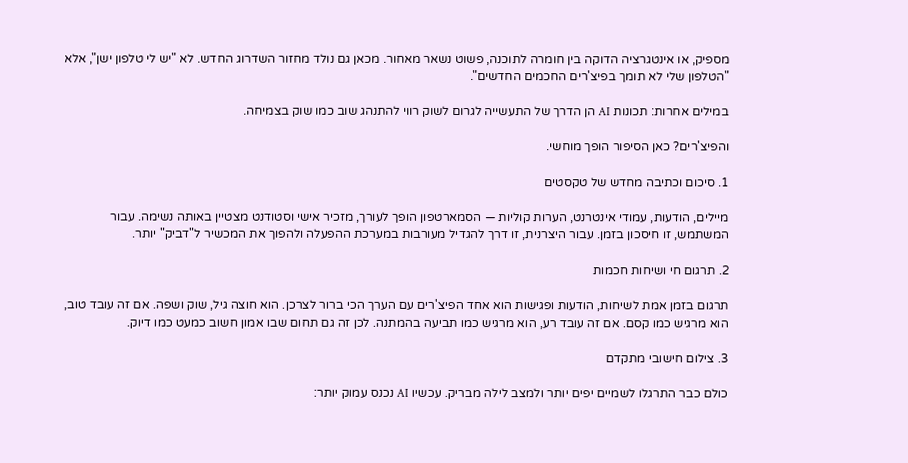מספיק, או אינטגרציה הדוקה בין חומרה לתוכנה, פשוט נשאר מאחור. מכאן גם נולד מחזור השדרוג החדש. לא "יש לי טלפון ישן", אלא "הטלפון שלי לא תומך בפיצ'רים החכמים החדשים".

במילים אחרות: תכונות AI הן הדרך של התעשייה לגרום לשוק רווי להתנהג שוב כמו שוק בצמיחה.

והפיצ'רים? כאן הסיפור הופך מוחשי.

1. סיכום וכתיבה מחדש של טקסטים

מיילים, הודעות, עמודי אינטרנט, הערות קוליות — הסמארטפון הופך לעורך, מזכיר אישי וסטודנט מצטיין באותה נשימה. עבור המשתמש, זו חיסכון בזמן. עבור היצרנית, זו דרך להגדיל מעורבות במערכת ההפעלה ולהפוך את המכשיר ל"דביק" יותר.

2. תרגום חי ושיחות חכמות

תרגום בזמן אמת לשיחות, הודעות ופגישות הוא אחד הפיצ'רים עם הערך הכי ברור לצרכן. הוא חוצה גיל, שוק ושפה. אם זה עובד טוב, הוא מרגיש כמו קסם. אם זה עובד רע, הוא מרגיש כמו תביעה בהמתנה. לכן זה גם תחום שבו אמון חשוב כמעט כמו דיוק.

3. צילום חישובי מתקדם

כולם כבר התרגלו לשמיים יפים יותר ולמצב לילה מבריק. עכשיו AI נכנס עמוק יותר: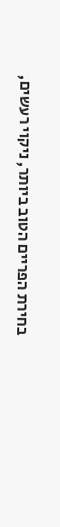בחירת הפריים הטוב ביותר, ניקוי רעשים,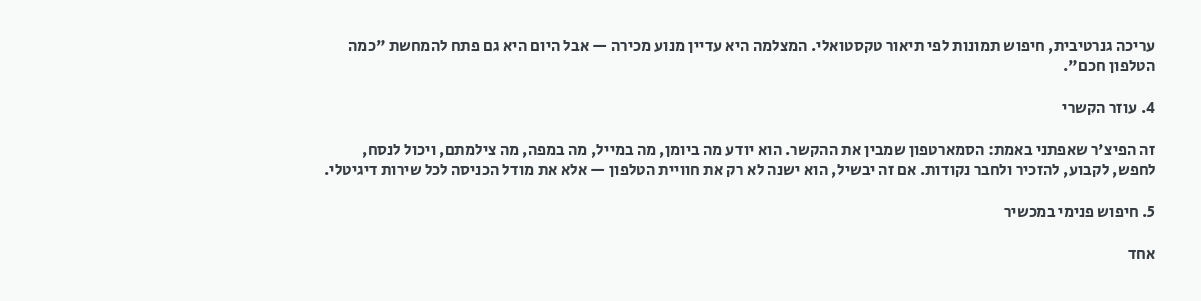עריכה גנרטיבית, חיפוש תמונות לפי תיאור טקסטואלי. המצלמה היא עדיין מנוע מכירה — אבל היום היא גם פתח להמחשת "כמה הטלפון חכם".

4. עוזר הקשרי

זה הפיצ'ר שאפתני באמת: הסמארטפון שמבין את ההקשר. הוא יודע מה ביומן, מה במייל, מה במפה, מה צילמתם, ויכול לנסח, לחפש, לקבוע, להזכיר ולחבר נקודות. אם זה יבשיל, הוא ישנה לא רק את חוויית הטלפון — אלא את מודל הכניסה לכל שירות דיגיטלי.

5. חיפוש פנימי במכשיר

אחד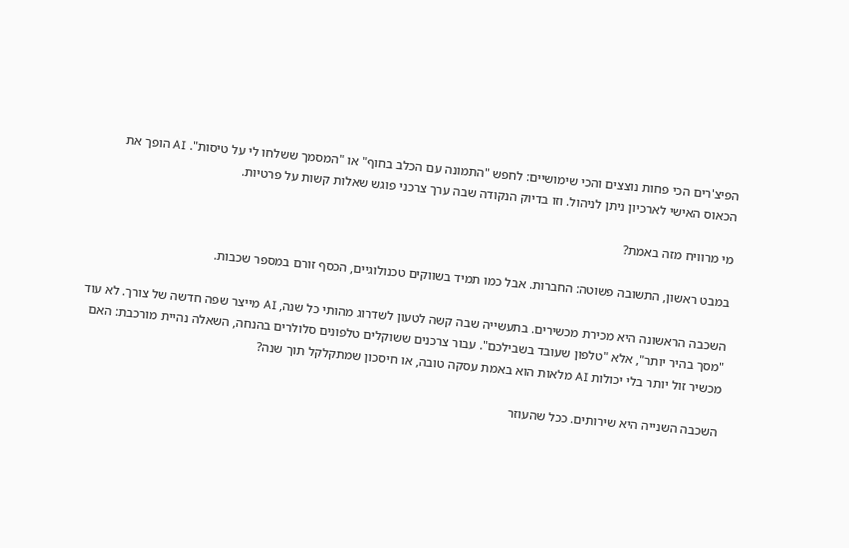הפיצ'רים הכי פחות נוצצים והכי שימושיים: לחפש "התמונה עם הכלב בחוף" או "המסמך ששלחו לי על טיסות". AI הופך את הכאוס האישי לארכיון ניתן לניהול. וזו בדיוק הנקודה שבה ערך צרכני פוגש שאלות קשות על פרטיות.

מי מרוויח מזה באמת?

במבט ראשון, התשובה פשוטה: החברות. אבל כמו תמיד בשווקים טכנולוגיים, הכסף זורם במספר שכבות.

השכבה הראשונה היא מכירת מכשירים. בתעשייה שבה קשה לטעון לשדרוג מהותי כל שנה, AI מייצר שפה חדשה של צורך. לא עוד "מסך בהיר יותר", אלא "טלפון שעובד בשבילכם". עבור צרכנים ששוקלים טלפונים סלולרים בהנחה, השאלה נהיית מורכבת: האם מכשיר זול יותר בלי יכולות AI מלאות הוא באמת עסקה טובה, או חיסכון שמתקלקל תוך שנה?

השכבה השנייה היא שירותים. ככל שהעוזר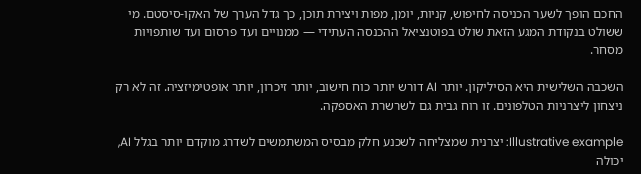החכם הופך לשער הכניסה לחיפוש, קניות, יומן, מפות ויצירת תוכן, כך גדל הערך של האקו-סיסטם. מי ששולט בנקודת המגע הזאת שולט בפוטנציאל ההכנסה העתידי — ממנויים ועד פרסום ועד שותפויות מסחר.

השכבה השלישית היא הסיליקון. יותר AI דורש יותר כוח חישוב, יותר זיכרון, יותר אופטימיזציה. זה לא רק ניצחון ליצרניות הטלפונים. זו רוח גבית גם לשרשרת האספקה.

Illustrative example: יצרנית שמצליחה לשכנע חלק מבסיס המשתמשים לשדרג מוקדם יותר בגלל AI, יכולה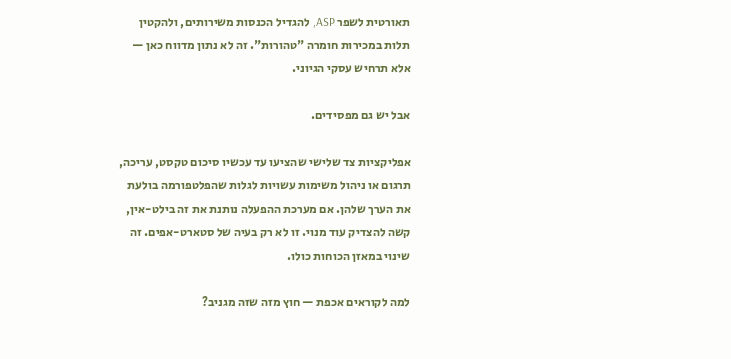תאורטית לשפר ASP, להגדיל הכנסות משירותים, ולהקטין תלות במכירות חומרה "טהורות". זה לא נתון מדווח כאן — אלא תרחיש עסקי הגיוני.

אבל יש גם מפסידים.

אפליקציות צד שלישי שהציעו עד עכשיו סיכום טקסט, עריכה, תרגום או ניהול משימות עשויות לגלות שהפלטפורמה בולעת את הערך שלהן. אם מערכת ההפעלה נותנת את זה בילט-אין, קשה להצדיק עוד מנוי. זו לא רק בעיה של סטארט-אפים. זה שינוי במאזן הכוחות כולו.

למה לקוראים אכפת — חוץ מזה שזה מגניב?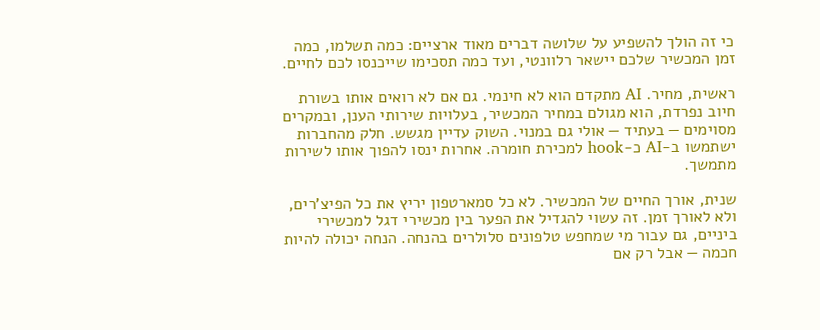כי זה הולך להשפיע על שלושה דברים מאוד ארציים: כמה תשלמו, כמה זמן המכשיר שלכם יישאר רלוונטי, ועד כמה תסכימו שייכנסו לכם לחיים.

ראשית, מחיר. AI מתקדם הוא לא חינמי. גם אם לא רואים אותו בשורת חיוב נפרדת, הוא מגולם במחיר המכשיר, בעלויות שירותי הענן, ובמקרים מסוימים — בעתיד — אולי גם במנוי. השוק עדיין מגשש. חלק מהחברות ישתמשו ב-AI כ-hook למכירת חומרה. אחרות ינסו להפוך אותו לשירות מתמשך.

שנית, אורך החיים של המכשיר. לא כל סמארטפון יריץ את כל הפיצ'רים, ולא לאורך זמן. זה עשוי להגדיל את הפער בין מכשירי דגל למכשירי ביניים, גם עבור מי שמחפש טלפונים סלולרים בהנחה. הנחה יכולה להיות חכמה — אבל רק אם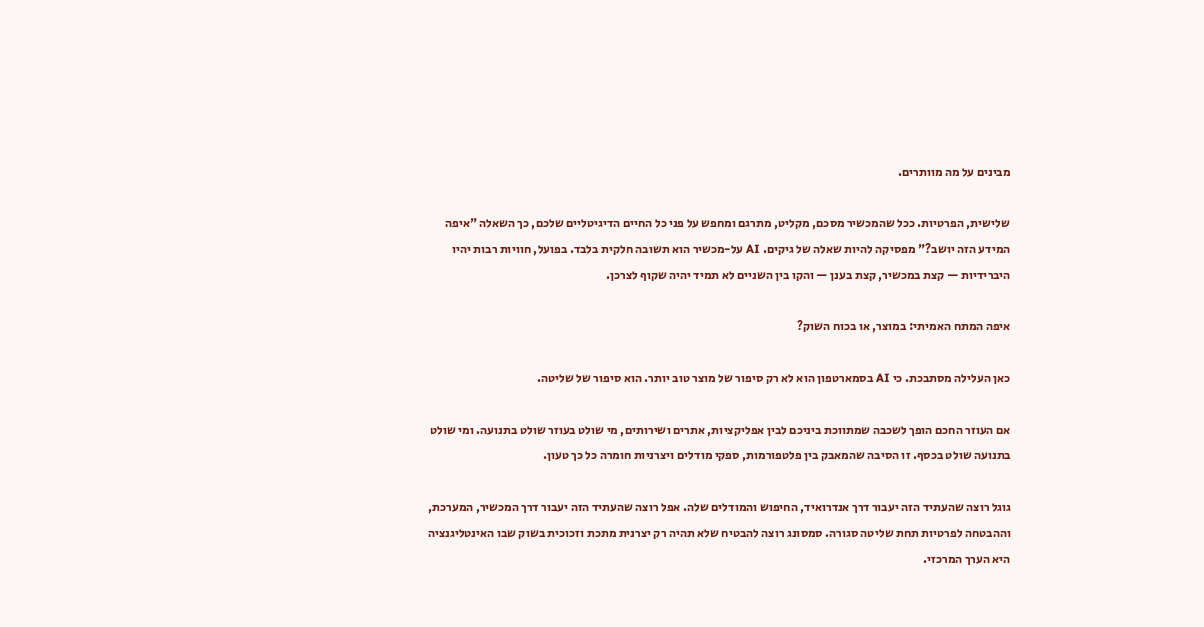מבינים על מה מוותרים.

שלישית, הפרטיות. ככל שהמכשיר מסכם, מקליט, מתרגם ומחפש על פני כל החיים הדיגיטליים שלכם, כך השאלה "איפה המידע הזה יושב?" מפסיקה להיות שאלה של גיקים. AI על-מכשיר הוא תשובה חלקית בלבד. בפועל, חוויות רבות יהיו היברידיות — קצת במכשיר, קצת בענן — והקו בין השניים לא תמיד יהיה שקוף לצרכן.

איפה המתח האמיתי: במוצר, או בכוח השוק?

כאן העלילה מסתבכת. כי AI בסמארטפון הוא לא רק סיפור של מוצר טוב יותר. הוא סיפור של שליטה.

אם העוזר החכם הופך לשכבה שמתווכת ביניכם לבין אפליקציות, אתרים ושירותים, מי שולט בעוזר שולט בתנועה. ומי שולט בתנועה שולט בכסף. זו הסיבה שהמאבק בין פלטפורמות, ספקי מודלים ויצרניות חומרה כל כך טעון.

גוגל רוצה שהעתיד הזה יעבור דרך אנדרואיד, החיפוש והמודלים שלה. אפל רוצה שהעתיד הזה יעבור דרך המכשיר, המערכת, וההבטחה לפרטיות תחת שליטה סגורה. סמסונג רוצה להבטיח שלא תהיה רק יצרנית מתכת וזכוכית בשוק שבו האינטליגנציה היא הערך המרכזי.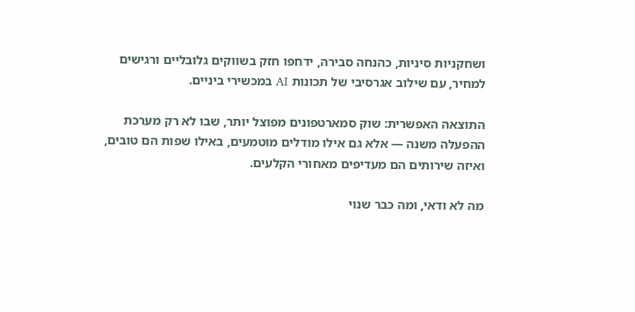ושחקניות סיניות, כהנחה סבירה, ידחפו חזק בשווקים גלובליים ורגישים למחיר, עם שילוב אגרסיבי של תכונות AI במכשירי ביניים.

התוצאה האפשרית: שוק סמארטפונים מפוצל יותר, שבו לא רק מערכת ההפעלה משנה — אלא גם אילו מודלים מוטמעים, באילו שפות הם טובים, ואיזה שירותים הם מעדיפים מאחורי הקלעים.

מה לא ודאי, ומה כבר שנוי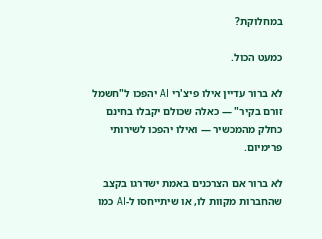במחלוקת?

כמעט הכול.

לא ברור עדיין אילו פיצ'רי AI יהפכו ל"חשמל זורם בקיר" — כאלה שכולם יקבלו בחינם כחלק מהמכשיר — ואילו יהפכו לשירותי פרימיום.

לא ברור אם הצרכנים באמת ישדרגו בקצב שהחברות מקוות לו, או שיתייחסו ל-AI כמו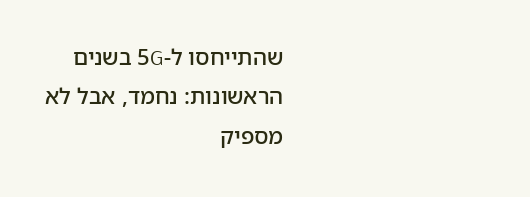שהתייחסו ל-5G בשנים הראשונות: נחמד, אבל לא מספיק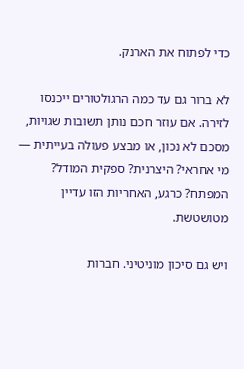כדי לפתוח את הארנק.

לא ברור גם עד כמה הרגולטורים ייכנסו לזירה. אם עוזר חכם נותן תשובות שגויות, מסכם לא נכון, או מבצע פעולה בעייתית — מי אחראי? היצרנית? ספקית המודל? המפתח? כרגע, האחריות הזו עדיין מטושטשת.

ויש גם סיכון מוניטיני. חברות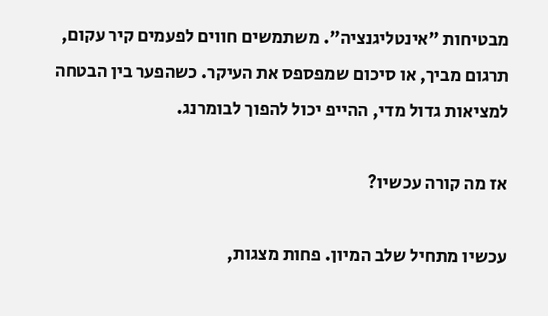מבטיחות "אינטליגנציה". משתמשים חווים לפעמים קיר עקום, תרגום מביך, או סיכום שמפספס את העיקר. כשהפער בין הבטחה למציאות גדול מדי, ההייפ יכול להפוך לבומרנג.

אז מה קורה עכשיו?

עכשיו מתחיל שלב המיון. פחות מצגות,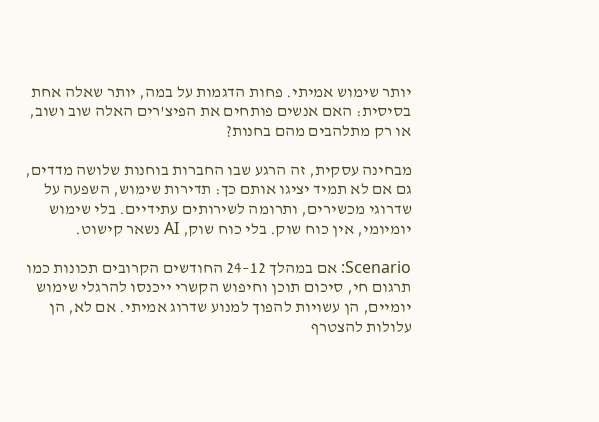יותר שימוש אמיתי. פחות הדגמות על במה, יותר שאלה אחת בסיסית: האם אנשים פותחים את הפיצ'רים האלה שוב ושוב, או רק מתלהבים מהם בחנות?

מבחינה עסקית, זה הרגע שבו החברות בוחנות שלושה מדדים, גם אם לא תמיד יציגו אותם כך: תדירות שימוש, השפעה על שדרוגי מכשירים, ותרומה לשירותים עתידיים. בלי שימוש יומיומי, אין כוח שוק. בלי כוח שוק, AI נשאר קישוט.

Scenario: אם במהלך 12–24 החודשים הקרובים תכונות כמו תרגום חי, סיכום תוכן וחיפוש הקשרי ייכנסו להרגלי שימוש יומיים, הן עשויות להפוך למנוע שדרוג אמיתי. אם לא, הן עלולות להצטרף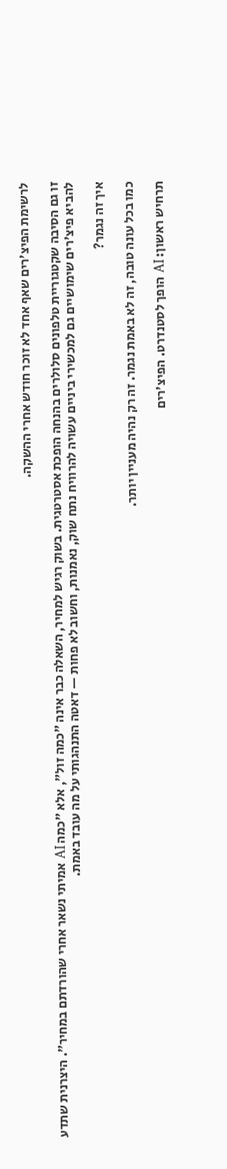לרשימת הפיצ'רים שאף אחד לא זוכר חודש אחרי ההשקה.

זו גם הסיבה שקטגוריית טלפונים סלולרים בהנחה הופכת אסטרטגית. בשוק רגיש למחיר, השאלה כבר אינה "כמה זול", אלא "כמה AI אמיתי נשאר אחרי שהורדתם במחיר". היצרנית שתדע להביא פיצ'רים שימושיים גם למכשירי ביניים עשויה להרוויח נתח שוק, נאמנות, וחשוב לא פחות — דאטה התנהגותי על מה עובד באמת.

איך זה נגמר?

כמו בכל עונה טובה, זה לא באמת נגמר. זה רק נהיה מעניין יותר.

תרחיש ראשון: AI הופך לסטנדרט. הפיצ'רים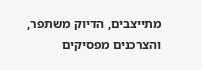מתייצבים, הדיוק משתפר, והצרכנים מפסיקים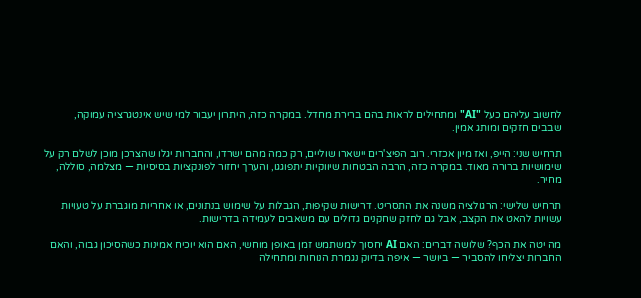לחשוב עליהם כעל "AI" ומתחילים לראות בהם ברירת מחדל. במקרה כזה, היתרון יעבור למי שיש אינטגרציה עמוקה, שבבים חזקים ומותג אמין.

תרחיש שני: הייפ, ואז מיון אכזרי. רוב הפיצ'רים יישארו שוליים, רק כמה מהם ישרדו, והחברות יגלו שהצרכן מוכן לשלם רק על שימושיות ברורה מאוד. במקרה כזה, הרבה הבטחות שיווקיות יתפוגגו, והערך יחזור לפונקציות בסיסיות — מצלמה, סוללה, מחיר.

תרחיש שלישי: הרגולציה משנה את התסריט. דרישות שקיפות, הגבלות על שימוש בנתונים, או אחריות מוגברת על טעויות עשויות להאט את הקצב, אבל גם לחזק שחקנים גדולים עם משאבים לעמידה בדרישות.

מה יטה את הכף? שלושה דברים: האם AI יחסוך למשתמש זמן באופן מוחשי, האם הוא יוכיח אמינות כשהסיכון גבוה, והאם החברות יצליחו להסביר — ביושר — איפה בדיוק נגמרת הנוחות ומתחילה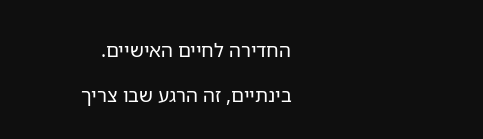החדירה לחיים האישיים.

בינתיים, זה הרגע שבו צריך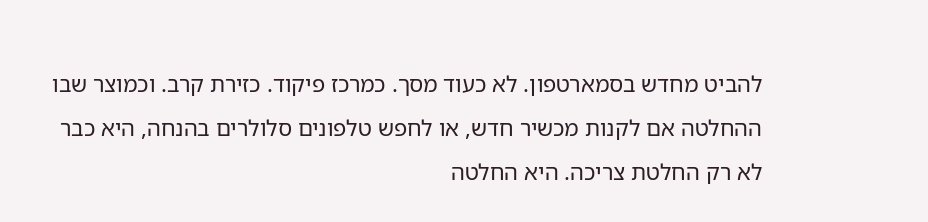להביט מחדש בסמארטפון. לא כעוד מסך. כמרכז פיקוד. כזירת קרב. וכמוצר שבו ההחלטה אם לקנות מכשיר חדש, או לחפש טלפונים סלולרים בהנחה, היא כבר לא רק החלטת צריכה. היא החלטה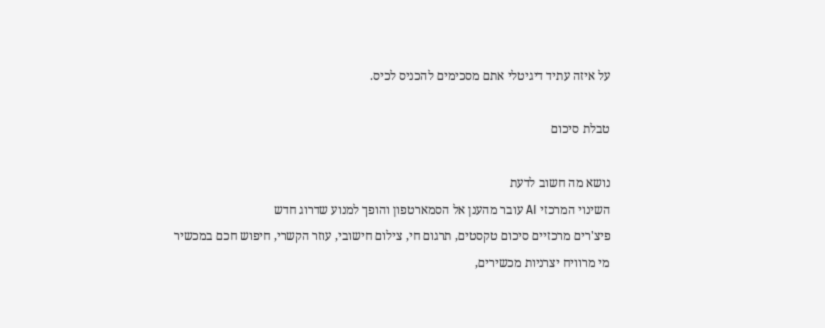על איזה עתיד דיגיטלי אתם מסכימים להכניס לכיס.

טבלת סיכום

נושא מה חשוב לדעת
השינוי המרכזי AI עובר מהענן אל הסמארטפון והופך למנוע שדרוג חדש
פיצ'רים מרכזיים סיכום טקסטים, תרגום חי, צילום חישובי, עוזר הקשרי, חיפוש חכם במכשיר
מי מרוויח יצרניות מכשירים,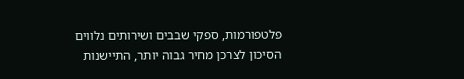פלטפורמות, ספקי שבבים ושירותים נלווים
הסיכון לצרכן מחיר גבוה יותר, התיישנות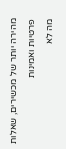מהירה יותר של מכשירים, שאלות פרטיות ואמינות
מה לא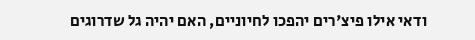ודאי אילו פיצ'רים יהפכו לחיוניים, האם יהיה גל שדרוגים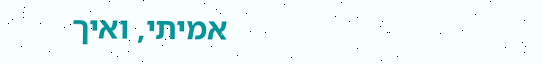אמיתי, ואיך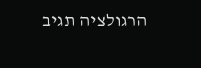הרגולציה תגיב